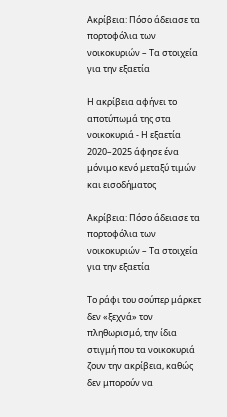Ακρίβεια: Πόσο άδειασε τα πορτοφόλια των νοικοκυριών – Τα στοιχεία για την εξαετία

Η ακρίβεια αφήνει το αποτύπωμά της στα νοικοκυριά - Η εξαετία 2020–2025 άφησε ένα μόνιμο κενό μεταξύ τιμών και εισοδήματος

Ακρίβεια: Πόσο άδειασε τα πορτοφόλια των νοικοκυριών – Τα στοιχεία για την εξαετία

Το ράφι του σούπερ μάρκετ δεν «ξεχνά» τον πληθωρισμό, την ίδια στιγμή που τα νοικοκυριά ζουν την ακρίβεια, καθώς δεν μπορούν να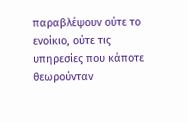παραβλέψουν ούτε το ενοίκιο, ούτε τις υπηρεσίες που κάποτε θεωρούνταν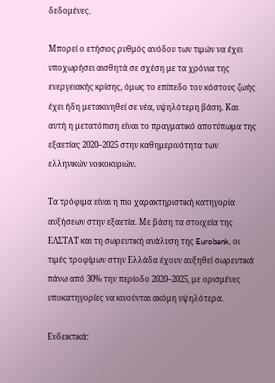δεδομένες.

Μπορεί ο ετήσιος ρυθμός ανόδου των τιμών να έχει υποχωρήσει αισθητά σε σχέση με τα χρόνια της ενεργειακής κρίσης, όμως το επίπεδο του κόστους ζωής έχει ήδη μετακινηθεί σε νέα, υψηλότερη βάση. Και αυτή η μετατόπιση είναι το πραγματικό αποτύπωμα της εξαετίας 2020–2025 στην καθημερινότητα των ελληνικών νοικοκυριών.

Τα τρόφιμα είναι η πιο χαρακτηριστική κατηγορία αυξήσεων στην εξαετία. Με βάση τα στοιχεία της ΕΛΣΤΑΤ και τη σωρευτική ανάλυση της Eurobank, οι τιμές τροφίμων στην Ελλάδα έχουν αυξηθεί σωρευτικά πάνω από 30% την περίοδο 2020–2025, με ορισμένες υποκατηγορίες να κινούνται ακόμη υψηλότερα.

Ενδεικτικά: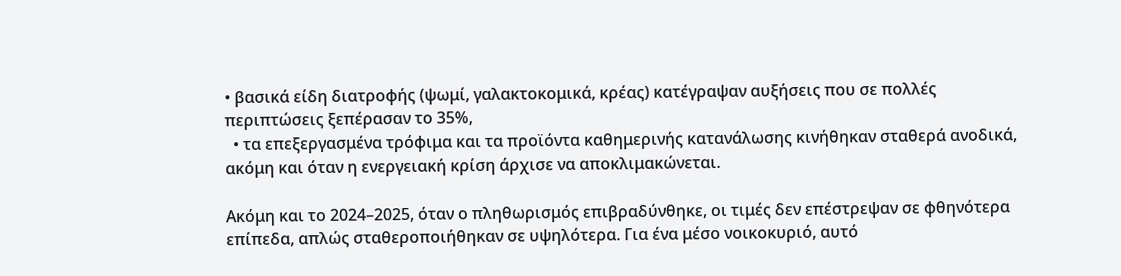• βασικά είδη διατροφής (ψωμί, γαλακτοκομικά, κρέας) κατέγραψαν αυξήσεις που σε πολλές περιπτώσεις ξεπέρασαν το 35%,
  • τα επεξεργασμένα τρόφιμα και τα προϊόντα καθημερινής κατανάλωσης κινήθηκαν σταθερά ανοδικά, ακόμη και όταν η ενεργειακή κρίση άρχισε να αποκλιμακώνεται.

Ακόμη και το 2024–2025, όταν ο πληθωρισμός επιβραδύνθηκε, οι τιμές δεν επέστρεψαν σε φθηνότερα επίπεδα, απλώς σταθεροποιήθηκαν σε υψηλότερα. Για ένα μέσο νοικοκυριό, αυτό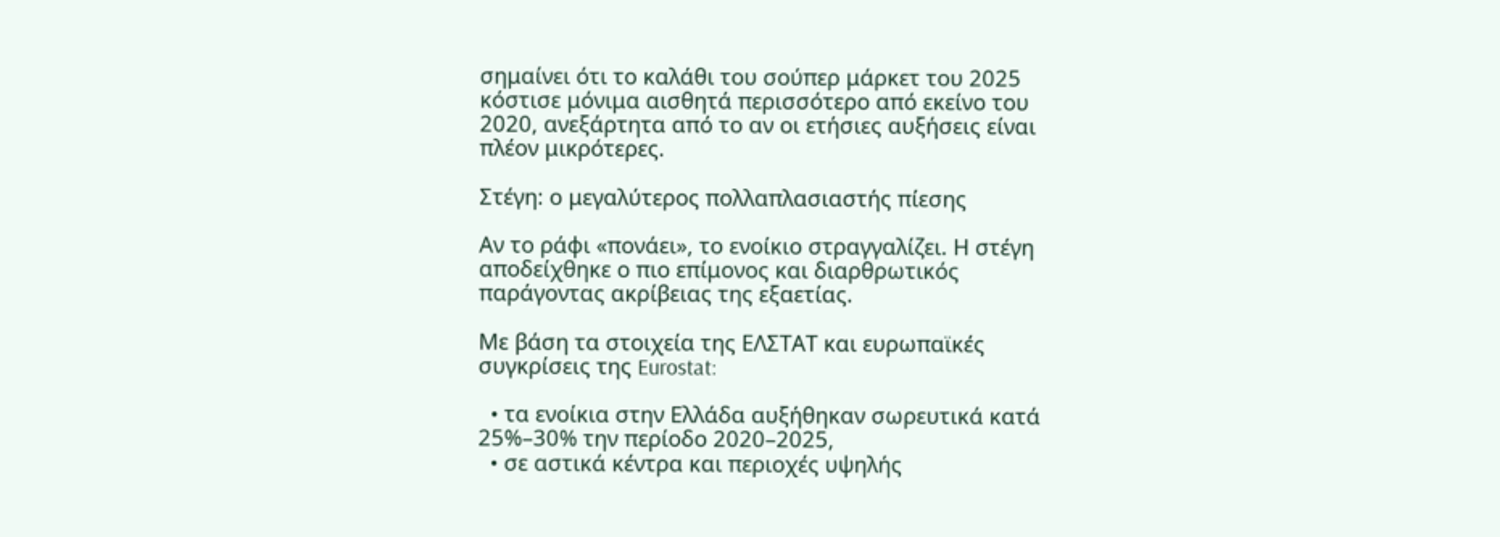σημαίνει ότι το καλάθι του σούπερ μάρκετ του 2025 κόστισε μόνιμα αισθητά περισσότερο από εκείνο του 2020, ανεξάρτητα από το αν οι ετήσιες αυξήσεις είναι πλέον μικρότερες.

Στέγη: ο μεγαλύτερος πολλαπλασιαστής πίεσης

Αν το ράφι «πονάει», το ενοίκιο στραγγαλίζει. Η στέγη αποδείχθηκε ο πιο επίμονος και διαρθρωτικός παράγοντας ακρίβειας της εξαετίας.

Με βάση τα στοιχεία της ΕΛΣΤΑΤ και ευρωπαϊκές συγκρίσεις της Eurostat:

  • τα ενοίκια στην Ελλάδα αυξήθηκαν σωρευτικά κατά 25%–30% την περίοδο 2020–2025,
  • σε αστικά κέντρα και περιοχές υψηλής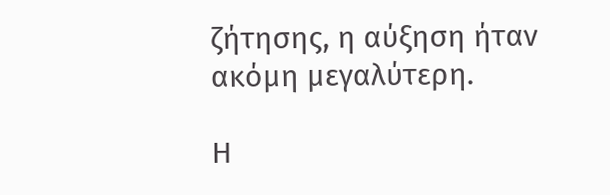ζήτησης, η αύξηση ήταν ακόμη μεγαλύτερη.

Η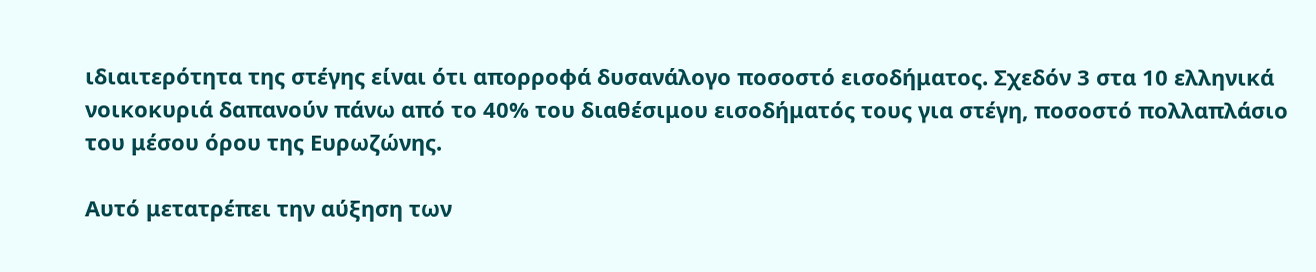ιδιαιτερότητα της στέγης είναι ότι απορροφά δυσανάλογο ποσοστό εισοδήματος. Σχεδόν 3 στα 10 ελληνικά νοικοκυριά δαπανούν πάνω από το 40% του διαθέσιμου εισοδήματός τους για στέγη, ποσοστό πολλαπλάσιο του μέσου όρου της Ευρωζώνης.

Αυτό μετατρέπει την αύξηση των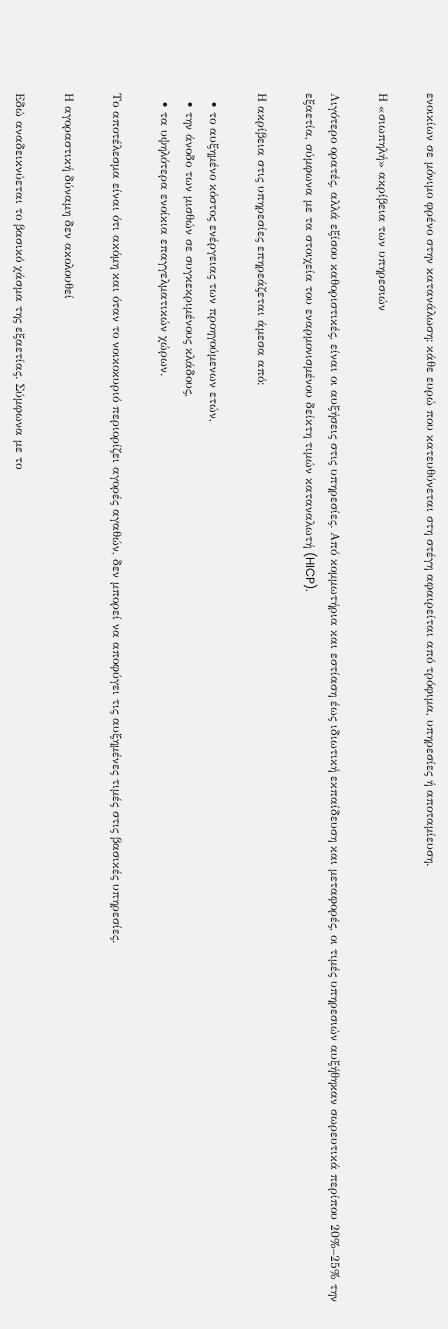ενοικίων σε μόνιμο φρένο στην κατανάλωση: κάθε ευρώ που κατευθύνεται στη στέγη αφαιρείται από τρόφιμα, υπηρεσίες ή αποταμίευση.

Η «σιωπηλή» ακρίβεια των υπηρεσιών

Λιγότερο ορατές, αλλά εξίσου καθοριστικές, είναι οι αυξήσεις στις υπηρεσίες. Από κομμωτήρια και εστίαση έως ιδιωτική εκπαίδευση και μεταφορές, οι τιμές υπηρεσιών αυξήθηκαν σωρευτικά περίπου 20%–25% την εξαετία, σύμφωνα με τα στοιχεία του εναρμονισμένου δείκτη τιμών καταναλωτή (HICP).

Η ακρίβεια στις υπηρεσίες επηρεάζεται άμεσα από:

  • το αυξημένο κόστος ενέργειας των προηγούμενων ετών,
  • την άνοδο των μισθών σε συγκεκριμένους κλάδους,
  • τα υψηλότερα ενοίκια επαγγελματικών χώρων.

Το αποτέλεσμα είναι ότι ακόμη και όταν το νοικοκυριό περιορίζει αγορές αγαθών, δεν μπορεί να αποφύγει τις αυξημένες τιμές στις βασικές υπηρεσίες.

Η αγοραστική δύναμη δεν ακολουθεί

Εδώ αναδεικνύεται το βασικό χάσμα της εξαετίας. Σύμφωνα με το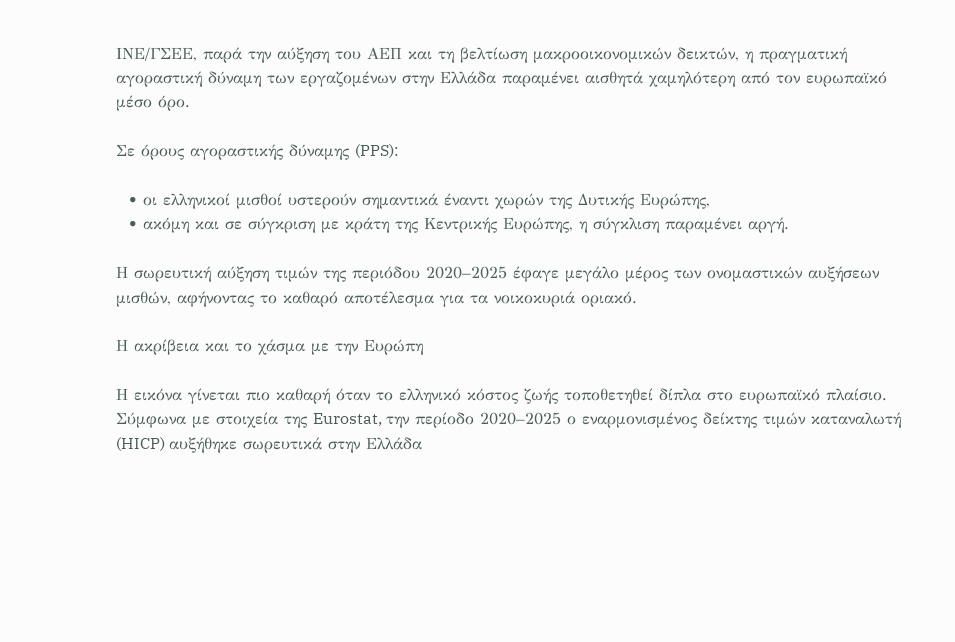ΙΝΕ/ΓΣΕΕ, παρά την αύξηση του ΑΕΠ και τη βελτίωση μακροοικονομικών δεικτών, η πραγματική αγοραστική δύναμη των εργαζομένων στην Ελλάδα παραμένει αισθητά χαμηλότερη από τον ευρωπαϊκό μέσο όρο.

Σε όρους αγοραστικής δύναμης (PPS):

  • οι ελληνικοί μισθοί υστερούν σημαντικά έναντι χωρών της Δυτικής Ευρώπης,
  • ακόμη και σε σύγκριση με κράτη της Κεντρικής Ευρώπης, η σύγκλιση παραμένει αργή.

Η σωρευτική αύξηση τιμών της περιόδου 2020–2025 έφαγε μεγάλο μέρος των ονομαστικών αυξήσεων μισθών, αφήνοντας το καθαρό αποτέλεσμα για τα νοικοκυριά οριακό.

Η ακρίβεια και το χάσμα με την Ευρώπη

Η εικόνα γίνεται πιο καθαρή όταν το ελληνικό κόστος ζωής τοποθετηθεί δίπλα στο ευρωπαϊκό πλαίσιο. Σύμφωνα με στοιχεία της Eurostat, την περίοδο 2020–2025 ο εναρμονισμένος δείκτης τιμών καταναλωτή (HICP) αυξήθηκε σωρευτικά στην Ελλάδα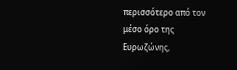περισσότερο από τον μέσο όρο της Ευρωζώνης,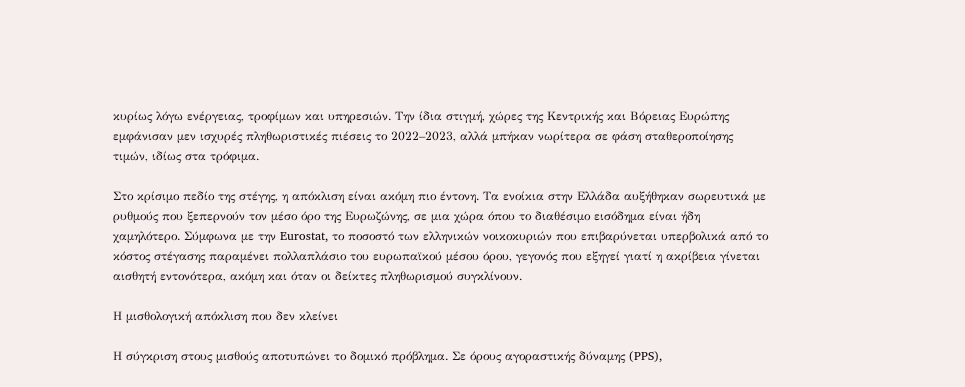κυρίως λόγω ενέργειας, τροφίμων και υπηρεσιών. Την ίδια στιγμή, χώρες της Κεντρικής και Βόρειας Ευρώπης εμφάνισαν μεν ισχυρές πληθωριστικές πιέσεις το 2022–2023, αλλά μπήκαν νωρίτερα σε φάση σταθεροποίησης τιμών, ιδίως στα τρόφιμα.

Στο κρίσιμο πεδίο της στέγης, η απόκλιση είναι ακόμη πιο έντονη. Τα ενοίκια στην Ελλάδα αυξήθηκαν σωρευτικά με ρυθμούς που ξεπερνούν τον μέσο όρο της Ευρωζώνης, σε μια χώρα όπου το διαθέσιμο εισόδημα είναι ήδη χαμηλότερο. Σύμφωνα με την Eurostat, το ποσοστό των ελληνικών νοικοκυριών που επιβαρύνεται υπερβολικά από το κόστος στέγασης παραμένει πολλαπλάσιο του ευρωπαϊκού μέσου όρου, γεγονός που εξηγεί γιατί η ακρίβεια γίνεται αισθητή εντονότερα, ακόμη και όταν οι δείκτες πληθωρισμού συγκλίνουν.

Η μισθολογική απόκλιση που δεν κλείνει

Η σύγκριση στους μισθούς αποτυπώνει το δομικό πρόβλημα. Σε όρους αγοραστικής δύναμης (PPS),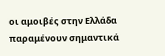οι αμοιβές στην Ελλάδα παραμένουν σημαντικά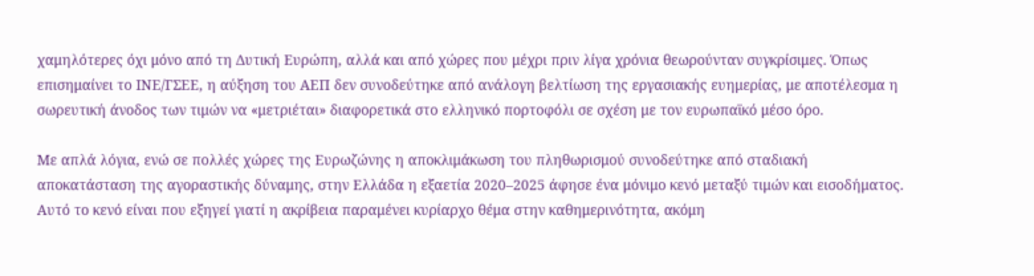χαμηλότερες όχι μόνο από τη Δυτική Ευρώπη, αλλά και από χώρες που μέχρι πριν λίγα χρόνια θεωρούνταν συγκρίσιμες. Όπως επισημαίνει το ΙΝΕ/ΓΣΕΕ, η αύξηση του ΑΕΠ δεν συνοδεύτηκε από ανάλογη βελτίωση της εργασιακής ευημερίας, με αποτέλεσμα η σωρευτική άνοδος των τιμών να «μετριέται» διαφορετικά στο ελληνικό πορτοφόλι σε σχέση με τον ευρωπαϊκό μέσο όρο.

Με απλά λόγια, ενώ σε πολλές χώρες της Ευρωζώνης η αποκλιμάκωση του πληθωρισμού συνοδεύτηκε από σταδιακή αποκατάσταση της αγοραστικής δύναμης, στην Ελλάδα η εξαετία 2020–2025 άφησε ένα μόνιμο κενό μεταξύ τιμών και εισοδήματος. Αυτό το κενό είναι που εξηγεί γιατί η ακρίβεια παραμένει κυρίαρχο θέμα στην καθημερινότητα, ακόμη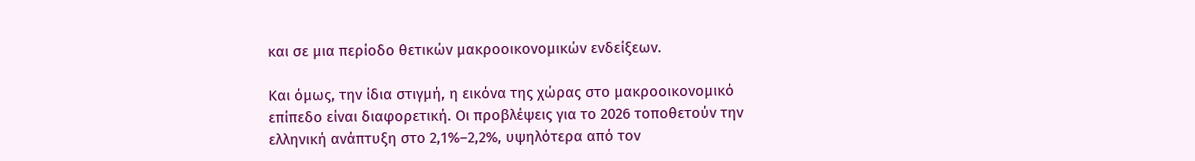και σε μια περίοδο θετικών μακροοικονομικών ενδείξεων.

Και όμως, την ίδια στιγμή, η εικόνα της χώρας στο μακροοικονομικό επίπεδο είναι διαφορετική. Οι προβλέψεις για το 2026 τοποθετούν την ελληνική ανάπτυξη στο 2,1%–2,2%, υψηλότερα από τον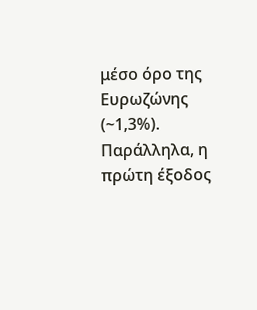μέσο όρο της Ευρωζώνης (~1,3%). Παράλληλα, η πρώτη έξοδος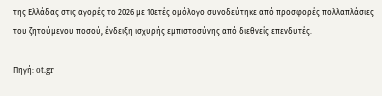της Ελλάδας στις αγορές το 2026 με 10ετές ομόλογο συνοδεύτηκε από προσφορές πολλαπλάσιες του ζητούμενου ποσού, ένδειξη ισχυρής εμπιστοσύνης από διεθνείς επενδυτές.

Πηγή: ot.gr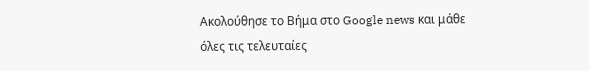Ακολούθησε το Βήμα στο Google news και μάθε όλες τις τελευταίες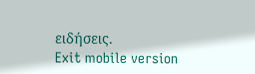ειδήσεις.
Exit mobile version